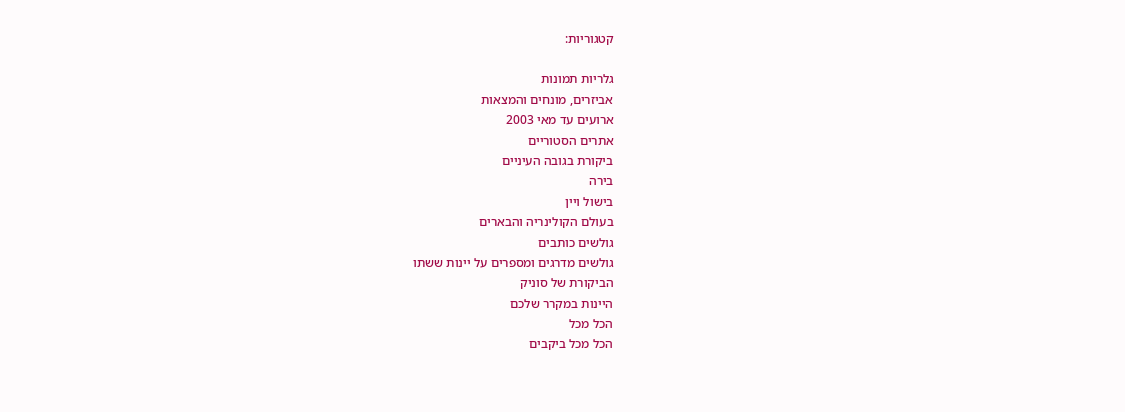קטגוריות:

גלריות תמונות
אביזרים, מונחים והמצאות
ארועים עד מאי 2003
אתרים הסטוריים
ביקורת בגובה העיניים
בירה
בישול ויין
בעולם הקולינריה והבארים
גולשים כותבים
גולשים מדרגים ומספרים על יינות ששתו
הביקורת של סוניק
היינות במקרר שלכם
הכל מכל
הכל מכל ביקבים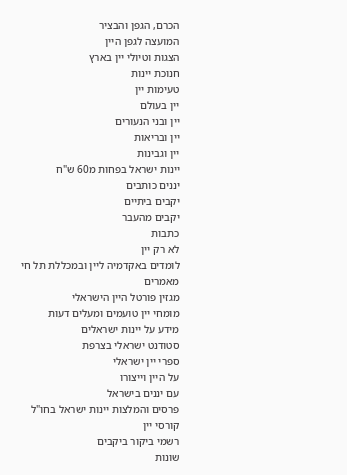הכרם, הגפן והבציר
המועצה לגפן היין
הצגות וטיולי יין בארץ
חנוכת יינות
טעימות יין
יין בעולם
יין ובני הנעורים
יין ובריאות
יין וגבינות
יינות ישראל בפחות מ60 ש"ח
יננים כותבים
יקבים ביתיים
יקבים מהעבר
כתבות
לא רק יין
לומדים באקדמיה ליין ובמכללת תל חי
מאמרים
מגזין פורטל היין הישראלי
מומחי יין טועמים ומעלים דעות
מידע על יינות ישראלים
סטודנט ישראלי בצרפת
ספרי יין ישראלי
על היין וייצורו
עם יננים בישראל
פרסים והמלצות יינות ישראל בחו"ל
קורסי יין
רשמי ביקור ביקבים
שונות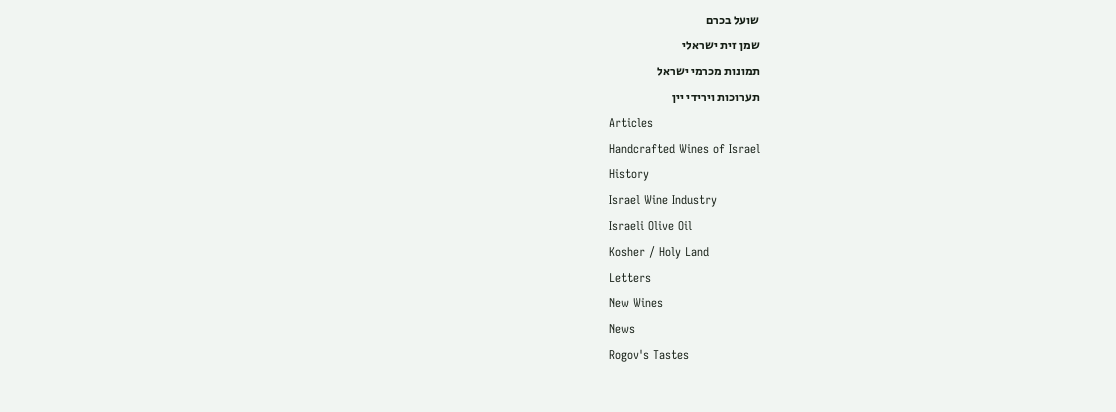שועל בכרם
שמן זית ישראלי
תמונות מכרמי ישראל
תערוכות וירידי יין
Articles
Handcrafted Wines of Israel
History
Israel Wine Industry
Israeli Olive Oil
Kosher / Holy Land
Letters
New Wines
News
Rogov's Tastes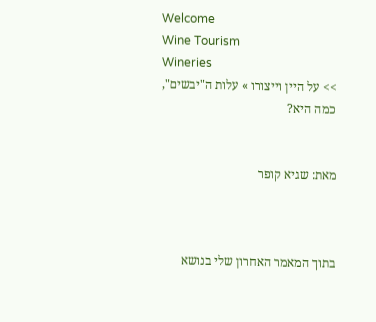Welcome
Wine Tourism
Wineries
>> על היין וייצורו » עלות ה"יבשים", כמה היא?


מאת: שגיא קופר



בתוך המאמר האחרון שלי בנושא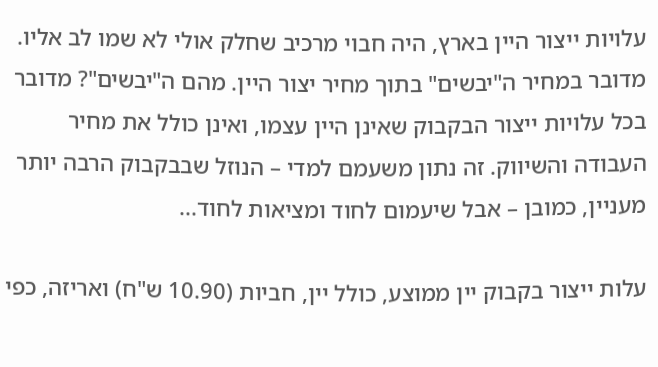עלויות ייצור היין בארץ, היה חבוי מרכיב שחלק אולי לא שמו לב אליו. מדובר במחיר ה"יבשים" בתוך מחיר יצור היין. מהם ה"יבשים"? מדובר בכל עלויות ייצור הבקבוק שאינן היין עצמו, ואינן כולל את מחיר העבודה והשיווק. זה נתון משעמם למדי – הנוזל שבבקבוק הרבה יותר מעניין, כמובן – אבל שיעמום לחוד ומציאות לחוד...

עלות ייצור בקבוק יין ממוצע, כולל יין, חביות (10.90 ש"ח) ואריזה, כפי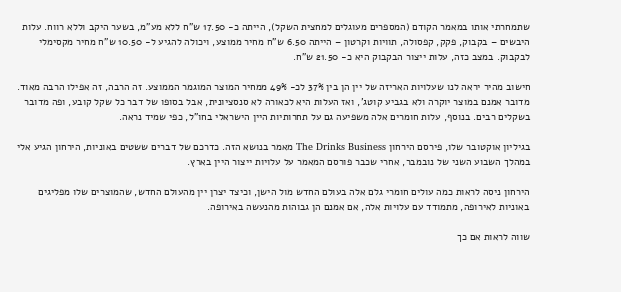שתמחרתי אותו במאמר הקודם (המספרים מעוגלים למחצית השקל), הייתה כ- 17.50 ש"ח ללא מע"מ, בשער היקב וללא רווח. עלות היבשים – בקבוק, פקק, קפסולה, תוויות וקרטון – הייתה 6.50 ש"ח מחיר ממוצע, ויכולה להגיע ל- 10.50 ש"ח מחיר מקסימלי לבקבוק. במצב כזה, עלות ייצור הבקבוק היא כ- 21.50 ש"ח.

חישוב מהיר יראה לנו שעלויות האריזה של יין הן בין 37% לכ- 49% ממחיר המוצר המוגמר הממוצע. זה הרבה, זה אפילו הרבה מאוד. מדובר אמנם במוצר יוקרה ולא בגביע קוטג', ואז העלות היא לכאורה לא סנסציונית, אבל בסופו של דבר כל שקל קובע, ופה מדובר בשקלים רבים. בנוסף, עלות חומרים אלה משפיעה גם על תחרותיות היין הישראלי בחו"ל, כפי שמיד נראה.

בגיליון אוקטובר שלו, פירסם הירחון The Drinks Business מאמר בנושא הזה. כדרכם של דברים ששטים באוניות, הירחון הגיע אלי במהלך השבוע השני של נובמבר, אחרי שכבר פורסם המאמר על עלויות ייצור היין בארץ.

הירחון ניסה לראות כמה עולים חומרי גלם אלה בעולם החדש מול הישן, וכיצד יצרן יין מהעולם החדש, שהמוצרים שלו מפליגים באוניות לאירופה, מתמודד עם עלויות אלה, אם אמנם הן גבוהות מהנעשה באירופה.

שווה לראות אם כך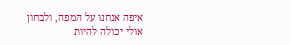איפה אנחנו על המפה, ולבחון אולי יכולה להיות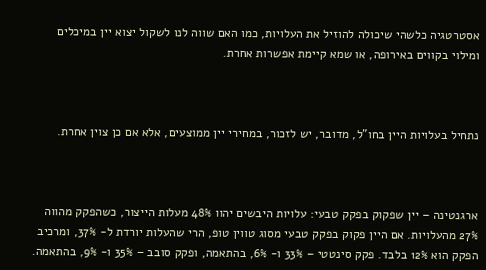אסטרטגיה כלשהי שיכולה להוזיל את העלויות, כמו האם שווה לנו לשקול יצוא יין במיכלים ומילוי בקווים באירופה, או שמא קיימת אפשרות אחרת.



נתחיל בעלויות היין בחו"ל, מדובר, יש לזכור, במחירי יין ממוצעים, אלא אם כן צוין אחרת.



ארגנטינה – יין שפקוק בפקק טבעי: עלויות היבשים יהוו 48% מעלות הייצור, כשהפקק מהווה 27% מהעלויות. אם היין פקוק בפקק טבעי מסוג טווין טופ, הרי שהעלות יורדת ל- 37%, ומרכיב הפקק הוא 12% בלבד. פקק סינטטי – 33% ו- 6%, בהתאמה, ופקק סובב – 35% ו- 9%, בהתאמה.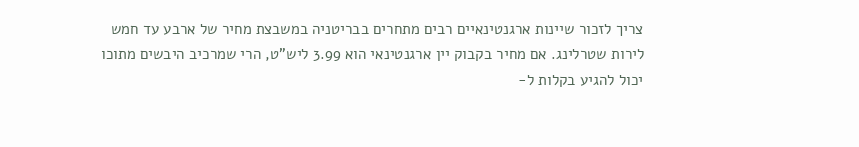צריך לזכור שיינות ארגנטינאיים רבים מתחרים בבריטניה במשבצת מחיר של ארבע עד חמש לירות שטרלינג. אם מחיר בקבוק יין ארגנטינאי הוא 3.99 ליש"ט, הרי שמרכיב היבשים מתוכו יכול להגיע בקלות ל-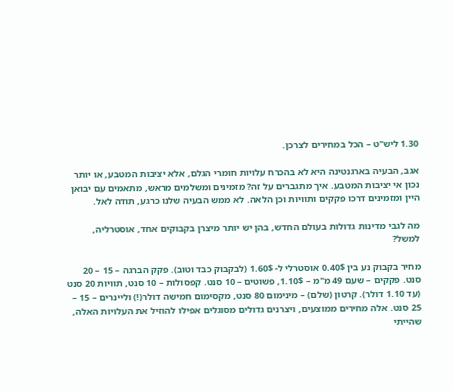1.30 ליש"ט – הכל במחירים לצרכן.

אגב, הבעיה בארגנטינה היא לא בהכרח עלויות חומרי הגלם, אלא יציבות המטבע, או יותר נכון אי יציבות המטבע. איך מתגברים על זה? מזמינים ומשלמים מראש, מתאמים עם יבואן היין ומזמינים דרכו פקקים ותוויות וכן הלאה. לא ממש הבעיה שלנו כרגע, תודה לאל.

מה לגבי מדינות גדולות בעולם החדש, בהן יש יותר מיצרן בקבוקים אחד, אוסטרליה, למשל?

מחיר בקבוק נע בין 0.40$ אוסטרלי ל- 1.60$ (לבקבוק כבד וטוב). פקק הברגה – 15 – 20 סנט. פקקים – שעם 49 מ"מ – 1.10$, פשוטים – 10 סנט. קפסולות – 10 סנט, תוויות 20 סנט (עד 1.10 דולר). קרטון (שלם) – מינימום 80 סנט, מקסימום חמישה דולר(!) וליינרים – 15 – 25 סנט. אלה מחירים ממוצעים, ויצרנים גדולים מסוגלים אפילו להוזיל את העלויות האלה, שהייתי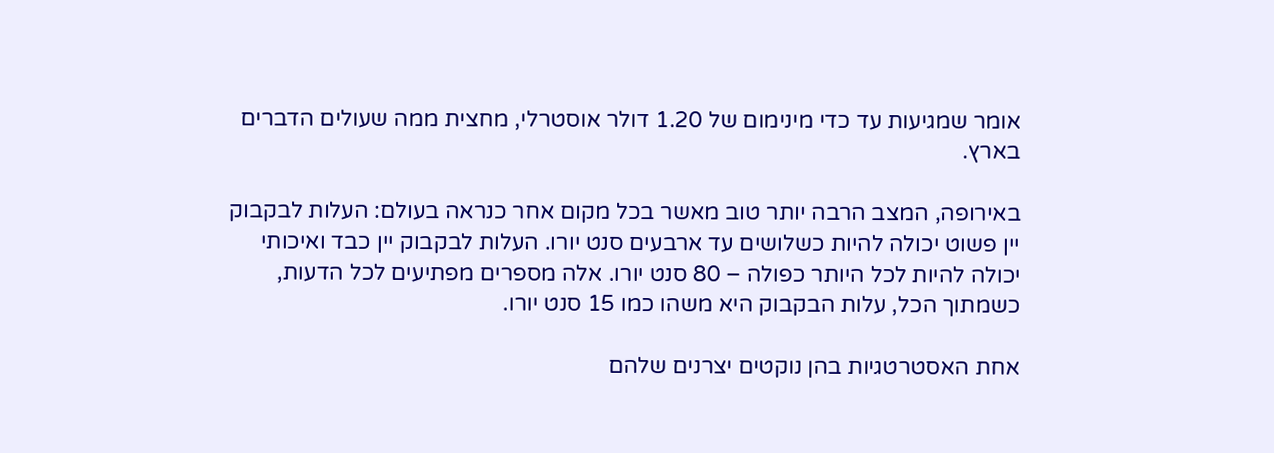אומר שמגיעות עד כדי מינימום של 1.20 דולר אוסטרלי, מחצית ממה שעולים הדברים בארץ.

באירופה, המצב הרבה יותר טוב מאשר בכל מקום אחר כנראה בעולם: העלות לבקבוק יין פשוט יכולה להיות כשלושים עד ארבעים סנט יורו. העלות לבקבוק יין כבד ואיכותי יכולה להיות לכל היותר כפולה – 80 סנט יורו. אלה מספרים מפתיעים לכל הדעות, כשמתוך הכל, עלות הבקבוק היא משהו כמו 15 סנט יורו.

אחת האסטרטגיות בהן נוקטים יצרנים שלהם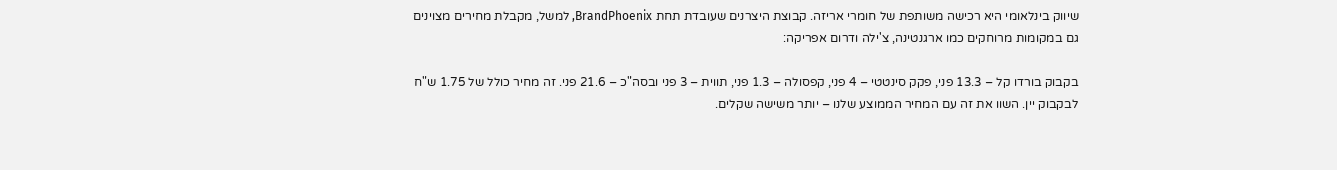שיווק בינלאומי היא רכישה משותפת של חומרי אריזה. קבוצת היצרנים שעובדת תחת BrandPhoenix, למשל, מקבלת מחירים מצוינים גם במקומות מרוחקים כמו ארגנטינה, צ'ילה ודרום אפריקה:

בקבוק בורדו קל – 13.3 פני, פקק סינטטי – 4 פני, קפסולה – 1.3 פני, תווית – 3 פני ובסה"כ – 21.6 פני. זה מחיר כולל של 1.75 ש"ח לבקבוק יין. השוו את זה עם המחיר הממוצע שלנו – יותר משישה שקלים.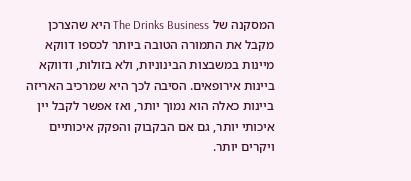המסקנה של The Drinks Business היא שהצרכן מקבל את התמורה הטובה ביותר לכספו דווקא מיינות במשבצות הבינוניות, ולא בזולות, ודווקא ביינות אירופאים. הסיבה לכך היא שמרכיב האריזה ביינות כאלה הוא נמוך יותר, ואז אפשר לקבל יין איכותי יותר, גם אם הבקבוק והפקק איכותיים ויקרים יותר.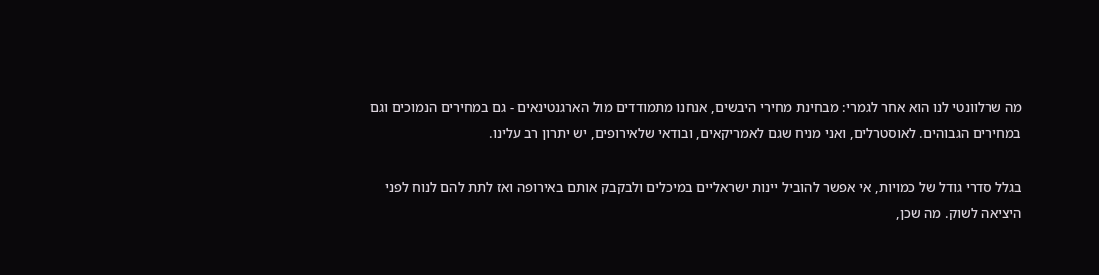מה שרלוונטי לנו הוא אחר לגמרי: מבחינת מחירי היבשים, אנחנו מתמודדים מול הארגנטינאים - גם במחירים הנמוכים וגם במחירים הגבוהים. לאוסטרלים, ואני מניח שגם לאמריקאים, ובודאי שלאירופים, יש יתרון רב עלינו.

בגלל סדרי גודל של כמויות, אי אפשר להוביל יינות ישראליים במיכלים ולבקבק אותם באירופה ואז לתת להם לנוח לפני היציאה לשוק. מה שכן,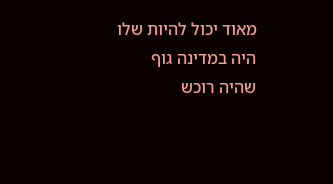מאוד יכול להיות שלו היה במדינה גוף שהיה רוכש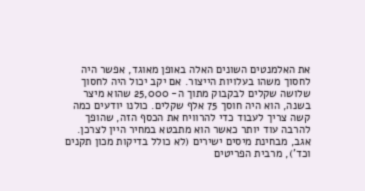את האלמנטים השונים האלה באופן מאוגד, אפשר היה לחסוך משהו בעלויות הייצור. אם יקב יכול היה לחסוך שלושה שקלים לבקבוק מתוך ה- 25,000 שהוא מיצר בשנה, הוא היה חוסך 75 אלף שקלים. כולנו יודעים כמה קשה צריך לעבוד כדי להרוויח את הכסף הזה, שהופך להרבה עוד יותר כאשר הוא מתבטא במחיר היין לצרכן. אגב, מבחינת מיסים ישירים (לא כולל בדיקות מכון תקנים וכד'), מרבית הפריטים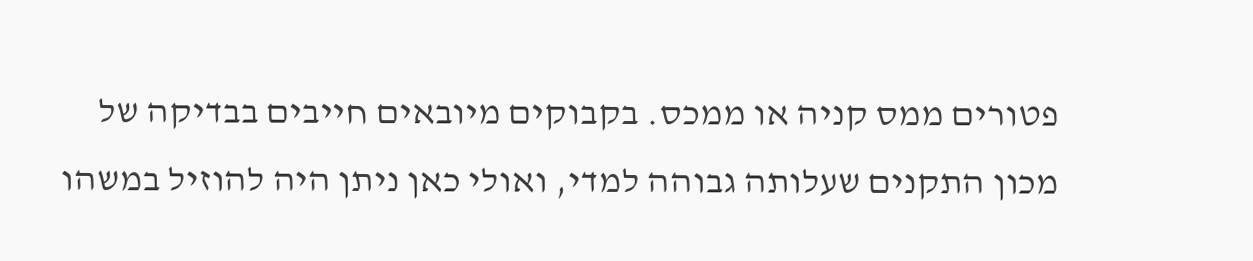פטורים ממס קניה או ממכס. בקבוקים מיובאים חייבים בבדיקה של מכון התקנים שעלותה גבוהה למדי, ואולי כאן ניתן היה להוזיל במשהו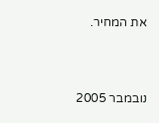את המחיר.



נובמבר 2005